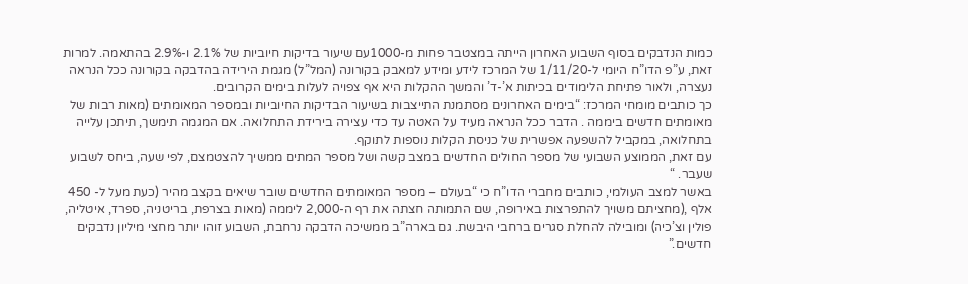כמות הנדבקים בסוף השבוע האחרון הייתה במצטבר פחות מ-1000עם שיעור בדיקות חיוביות של 2.1% ו-2.9% בהתאמה. למרות זאת, ע”פ הדו”ח היומי ל-1/11/20 של המרכז לידע ומידע למאבק בקורונה (המל”ל) מגמת הירידה בהדבקה בקורונה ככל הנראה נעצרה, ולאור פתיחת הלימודים בכיתות א’-ד’ והמשך ההקלות היא אף צפויה לעלות בימים הקרובים.
כך כותבים מומחי המרכז: “בימים האחרונים מסתמנת התייצבות בשיעור הבדיקות החיוביות ובמספר המאומתים (מאות רבות של מאומתים חדשים ביממה . הדבר ככל הנראה מעיד על האטה עד כדי עצירה בירידת התחלואה. אם המגמה תימשך, תיתכן עלייה בתחלואה, במקביל להשפעה אפשרית של כניסת הקלות נוספות לתוקף.
עם זאת, הממוצע השבועי של מספר החולים החדשים במצב קשה ושל מספר המתים ממשיך להצטמצם, לפי שעה, ביחס לשבוע שעבר. “
באשר למצב העולמי, כותבים מחברי הדו”ח כי “בעולם – מספר המאומתים החדשים שובר שיאים בקצב מהיר (כעת מעל ל- 450 אלף ,(מחציתם משויך להתפרצות באירופה, שם התמותה חצתה את רף ה-2,000 ליממה (מאות בצרפת, בריטניה, ספרד, איטליה, פולין וצ’כיה) ומובילה להחלת סגרים ברחבי היבשת. גם בארה”ב ממשיכה הדבקה נרחבת, השבוע זוהו יותר מחצי מיליון נדבקים חדשים.”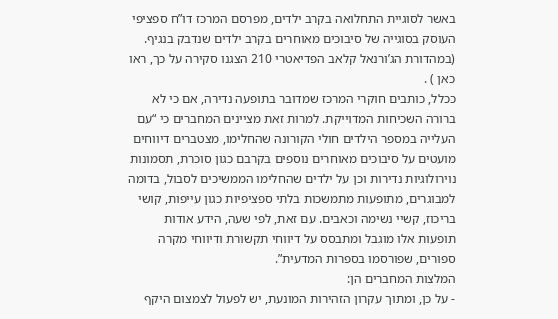באשר לסוגיית התחלואה בקרב ילדים, מפרסם המרכז דו”ח ספציפי העוסק בסוגייה של סיבוכים מאוחרים בקרב ילדים שנדבק בנגיף. (במהדורת הג’ורנאל קלאב הפדיאטרי 210 הצגנו סקירה על כך, ראו כאן ) .
ככלל, כותבים חוקרי המרכז שמדובר בתופעה נדירה, אם כי לא ברורה השכיחות המדוייקת. למרות זאת מציינים המחברים כי “עם העלייה במספר הילדים חולי הקורונה שהחלימו, מצטברים דיווחים מועטים על סיבוכים מאוחרים נוספים בקרבם כגון סוכרת, תסמונות נוירולוגיות נדירות וכן על ילדים שהחלימו הממשיכים לסבול, בדומה למבוגרים, מתופעות מתמשכות בלתי ספציפיות כגון עייפות, קושי בריכוז, קשיי נשימה וכאבים. עם זאת, לפי שעה, הידע אודות תופעות אלו מוגבל ומתבסס על דיווחי תקשורת ודיווחי מקרה ספורים, שפורסמו בספרות המדעית”.
המלצות המחברים הן:
- על כן, ומתוך עקרון הזהירות המונעת, יש לפעול לצמצום היקף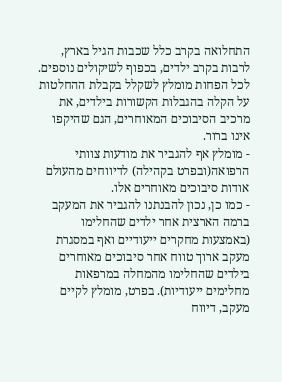התחלואה בקרב כלל שכבות הגיל בארץ, לרבות בקרב ילדים, בכפוף לשיקולים נוספים. לכל הפחות מומלץ לשקלל בקבלת ההחלטות על הקלה בהגבלות הקשורות בילדים, את מרכיב הסיבוכים המאוחרים, הגם שהיקפו אינו ברור.
- מומלץ אף להגביר את מודעות צוותי הרפואה(ובפרט בקהילה) לדיווחים מהעולם אודות סיבוכים מאוחרים אלו.
- כמו כן, נכון להבנתנו להגביר את המעקב ברמה הארצית אחר ילדים שהחלימו (באמצעות מחקרים ייעודיים ואף במסגרת מעקב ארוך טווח אחר סיבוכים מאוחרים בילדים שהחלימו מהמחלה במרפאות מחלימים ייעודיות). בפרט, מומלץ לקיים מעקב, דיווח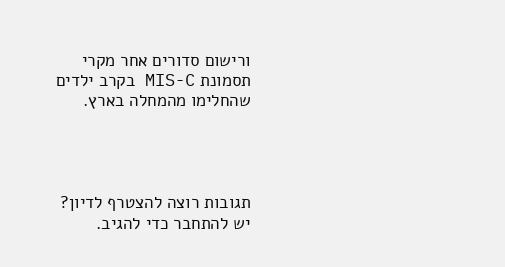ורישום סדורים אחר מקרי תסמונת MIS-C בקרב ילדים שהחלימו מהמחלה בארץ.




תגובות רוצה להצטרף לדיון?
יש להתחבר כדי להגיב.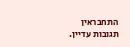התחבראין תגובות עדיין.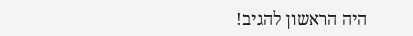היה הראשון להגיב!